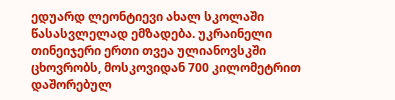ედუარდ ლეონტიევი ახალ სკოლაში წასასვლელად ემზადება. უკრაინელი თინეიჯერი ერთი თვეა ულიანოვსკში ცხოვრობს, მოსკოვიდან 700 კილომეტრით დაშორებულ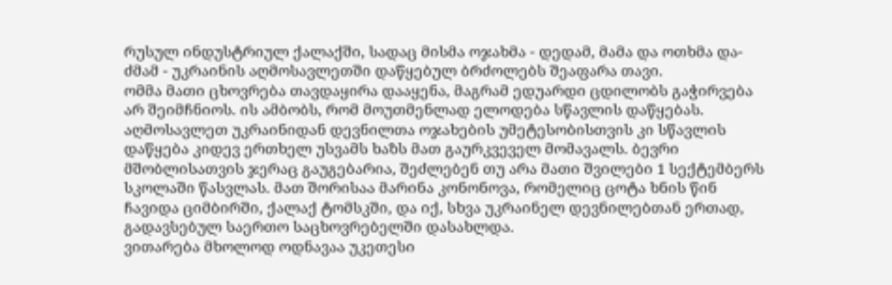რუსულ ინდუსტრიულ ქალაქში, სადაც მისმა ოჯახმა - დედამ, მამა და ოთხმა და-ძმამ - უკრაინის აღმოსავლეთში დაწყებულ ბრძოლებს შეაფარა თავი.
ომმა მათი ცხოვრება თავდაყირა დააყენა, მაგრამ ედუარდი ცდილობს გაჭირვება არ შეიმჩნიოს. ის ამბობს, რომ მოუთმენლად ელოდება სწავლის დაწყებას.
აღმოსავლეთ უკრაინიდან დევნილთა ოჯახების უმეტესობისთვის კი სწავლის დაწყება კიდევ ერთხელ უსვამს ხაზს მათ გაურკვეველ მომავალს. ბევრი მშობლისათვის ჯერაც გაუგებარია, შეძლებენ თუ არა მათი შვილები 1 სექტემბერს სკოლაში წასვლას. მათ შორისაა მარინა კონონოვა, რომელიც ცოტა ხნის წინ ჩავიდა ციმბირში, ქალაქ ტომსკში, და იქ, სხვა უკრაინელ დევნილებთან ერთად, გადავსებულ საერთო საცხოვრებელში დასახლდა.
ვითარება მხოლოდ ოდნავაა უკეთესი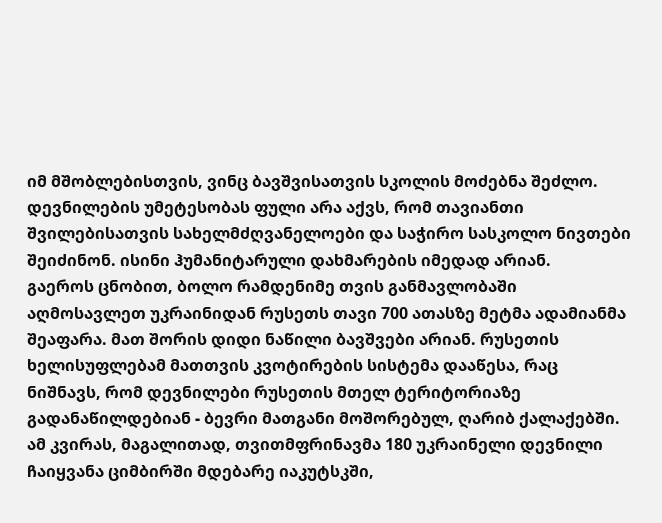იმ მშობლებისთვის, ვინც ბავშვისათვის სკოლის მოძებნა შეძლო. დევნილების უმეტესობას ფული არა აქვს, რომ თავიანთი შვილებისათვის სახელმძღვანელოები და საჭირო სასკოლო ნივთები შეიძინონ. ისინი ჰუმანიტარული დახმარების იმედად არიან.
გაეროს ცნობით, ბოლო რამდენიმე თვის განმავლობაში აღმოსავლეთ უკრაინიდან რუსეთს თავი 700 ათასზე მეტმა ადამიანმა შეაფარა. მათ შორის დიდი ნაწილი ბავშვები არიან. რუსეთის ხელისუფლებამ მათთვის კვოტირების სისტემა დააწესა, რაც ნიშნავს, რომ დევნილები რუსეთის მთელ ტერიტორიაზე გადანაწილდებიან - ბევრი მათგანი მოშორებულ, ღარიბ ქალაქებში.
ამ კვირას, მაგალითად, თვითმფრინავმა 180 უკრაინელი დევნილი ჩაიყვანა ციმბირში მდებარე იაკუტსკში,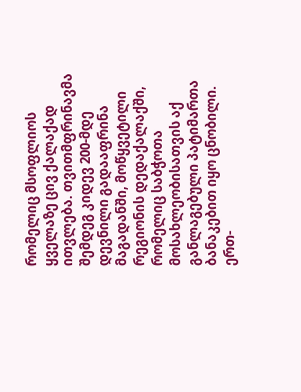რომელიც მსოფლიოს ყველაზე ცივ ქალაქად ითვლება. თვითმფრინავმა შემდეგ კიდევ 200-მდე დევნილი გადააფრინა მაგადანში, მოწყვეტილი რეგიონის დედაქალაქში, რომელიც საბჭოთა მოსახლეობისათვის აქ განლაგებული პატიმართა ბანაკებით იყო ცნობილი.
ერთ-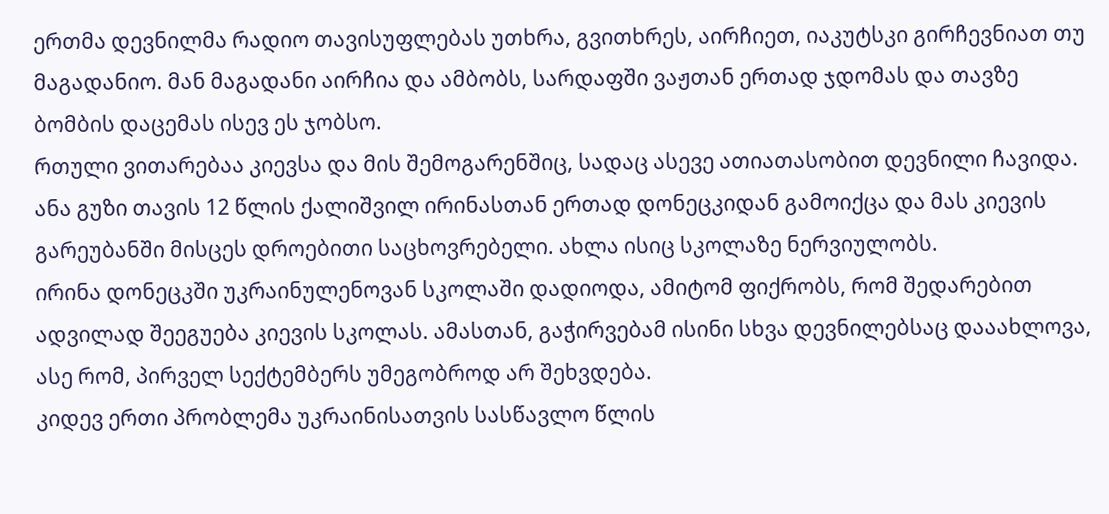ერთმა დევნილმა რადიო თავისუფლებას უთხრა, გვითხრეს, აირჩიეთ, იაკუტსკი გირჩევნიათ თუ მაგადანიო. მან მაგადანი აირჩია და ამბობს, სარდაფში ვაჟთან ერთად ჯდომას და თავზე ბომბის დაცემას ისევ ეს ჯობსო.
რთული ვითარებაა კიევსა და მის შემოგარენშიც, სადაც ასევე ათიათასობით დევნილი ჩავიდა. ანა გუზი თავის 12 წლის ქალიშვილ ირინასთან ერთად დონეცკიდან გამოიქცა და მას კიევის გარეუბანში მისცეს დროებითი საცხოვრებელი. ახლა ისიც სკოლაზე ნერვიულობს.
ირინა დონეცკში უკრაინულენოვან სკოლაში დადიოდა, ამიტომ ფიქრობს, რომ შედარებით ადვილად შეეგუება კიევის სკოლას. ამასთან, გაჭირვებამ ისინი სხვა დევნილებსაც დააახლოვა, ასე რომ, პირველ სექტემბერს უმეგობროდ არ შეხვდება.
კიდევ ერთი პრობლემა უკრაინისათვის სასწავლო წლის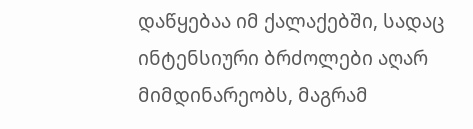დაწყებაა იმ ქალაქებში, სადაც ინტენსიური ბრძოლები აღარ მიმდინარეობს, მაგრამ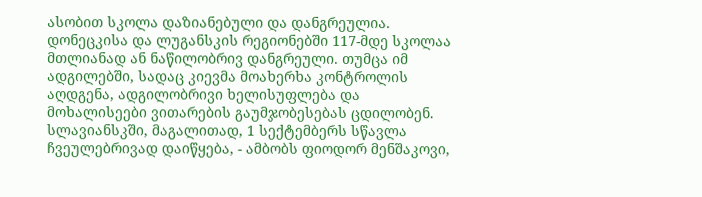ასობით სკოლა დაზიანებული და დანგრეულია.
დონეცკისა და ლუგანსკის რეგიონებში 117-მდე სკოლაა მთლიანად ან ნაწილობრივ დანგრეული. თუმცა იმ ადგილებში, სადაც კიევმა მოახერხა კონტროლის აღდგენა, ადგილობრივი ხელისუფლება და მოხალისეები ვითარების გაუმჯობესებას ცდილობენ. სლავიანსკში, მაგალითად, 1 სექტემბერს სწავლა ჩვეულებრივად დაიწყება, - ამბობს ფიოდორ მენშაკოვი,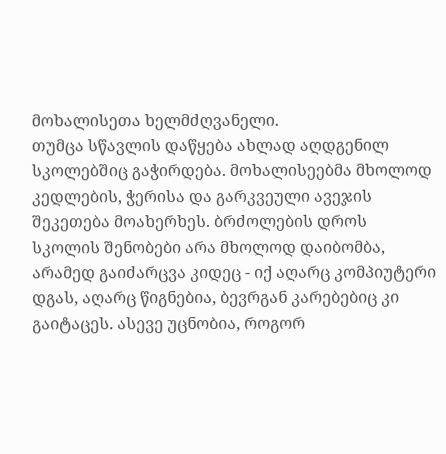მოხალისეთა ხელმძღვანელი.
თუმცა სწავლის დაწყება ახლად აღდგენილ სკოლებშიც გაჭირდება. მოხალისეებმა მხოლოდ კედლების, ჭერისა და გარკვეული ავეჯის შეკეთება მოახერხეს. ბრძოლების დროს სკოლის შენობები არა მხოლოდ დაიბომბა, არამედ გაიძარცვა კიდეც - იქ აღარც კომპიუტერი დგას, აღარც წიგნებია, ბევრგან კარებებიც კი გაიტაცეს. ასევე უცნობია, როგორ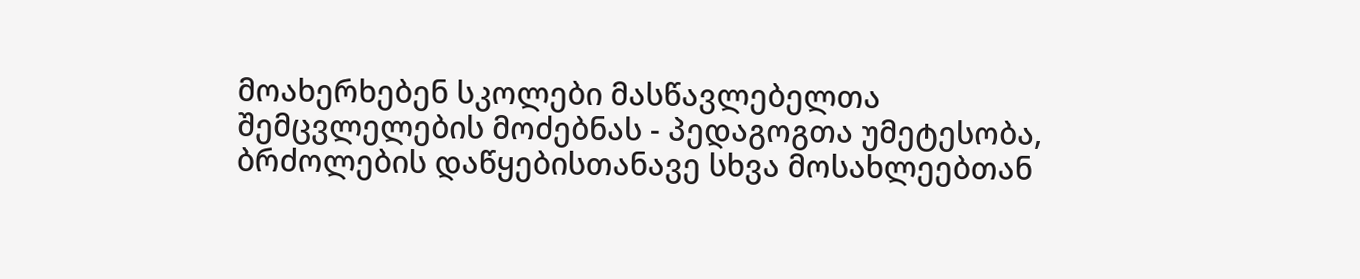მოახერხებენ სკოლები მასწავლებელთა შემცვლელების მოძებნას - პედაგოგთა უმეტესობა, ბრძოლების დაწყებისთანავე სხვა მოსახლეებთან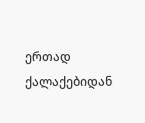ერთად ქალაქებიდან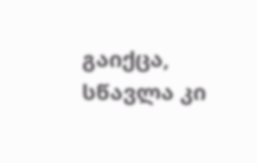გაიქცა, სწავლა კი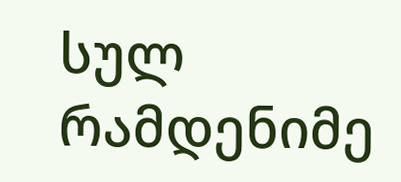სულ რამდენიმე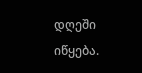დღეში იწყება.